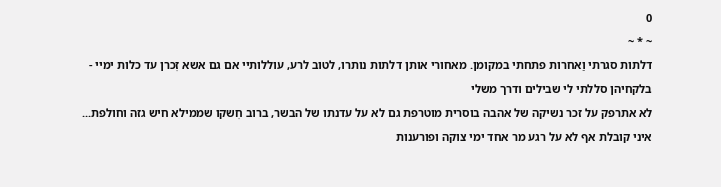0
~ * ~
דלתות סגרתי וַאחרות פתחתי במקומן. מאחורי אותן דלתות נותרו, לטוב לרע, עוללותיי אם גם אשא זִכרן עד כלות ימיי - בלקחיהן סללתי לי שבילים ודרך משלי
לא אתרפק על זכר נשיקה של אהבה בוסרית מוטרפת גם לא על עדנתו של הבשר, ברוב חִשקו שממילא חיש גזה וחולפת...
איני קובלת אף לא על רגע מר אחד ימי צוקה ופורענות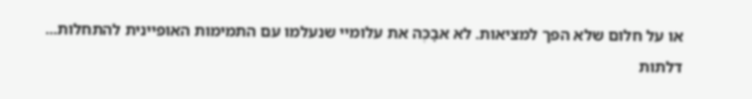או על חלום שלא הפך למציאות. לא אבָכֶּה את עלומיי שנעלמו עם התמימות האופיינית להתחלות...
דלתות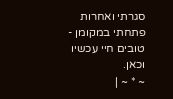סגרתי ואחרות פתחתי במקומן - טובים חיי עכשיו וכאן.
~ * ~ |